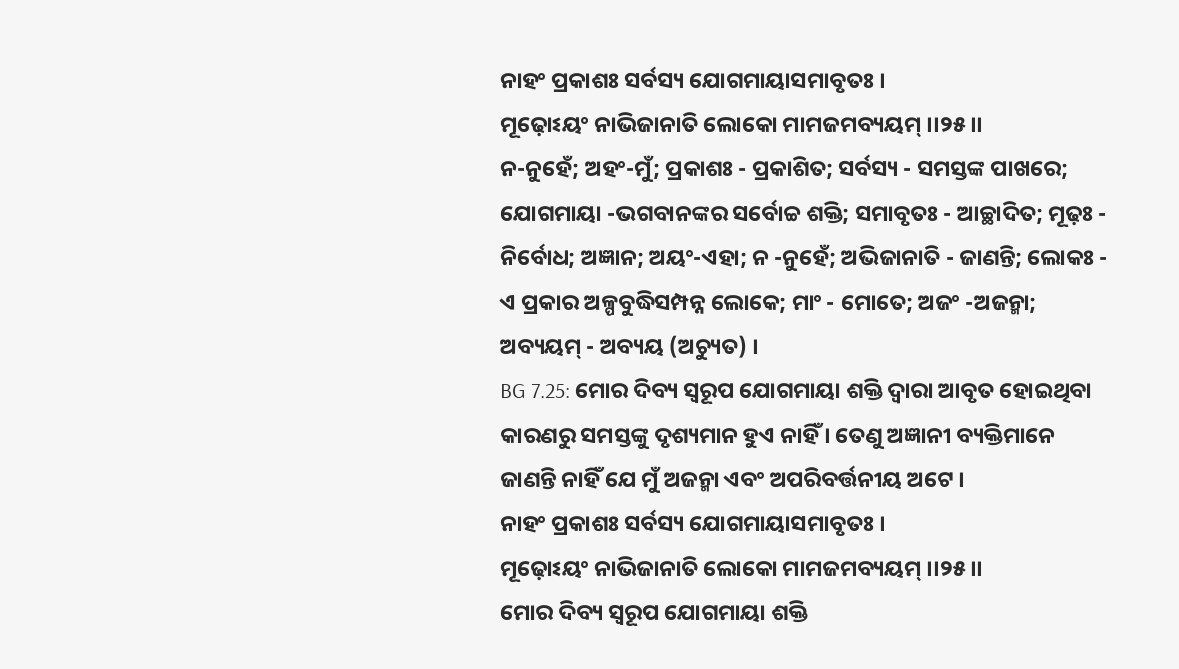ନାହଂ ପ୍ରକାଶଃ ସର୍ବସ୍ୟ ଯୋଗମାୟାସମାବୃତଃ ।
ମୂଢ଼ୋଽୟଂ ନାଭିଜାନାତି ଲୋକୋ ମାମଜମବ୍ୟୟମ୍ ।।୨୫।।
ନ-ନୁହେଁ; ଅହଂ-ମୁଁ; ପ୍ରକାଶଃ - ପ୍ରକାଶିତ; ସର୍ବସ୍ୟ - ସମସ୍ତଙ୍କ ପାଖରେ; ଯୋଗମାୟା -ଭଗବାନଙ୍କର ସର୍ବୋଚ୍ଚ ଶକ୍ତି; ସମାବୃତଃ - ଆଚ୍ଛାଦିତ; ମୂଢ଼ଃ - ନିର୍ବୋଧ; ଅଜ୍ଞାନ; ଅୟଂ-ଏହା; ନ -ନୁହେଁ; ଅଭିଜାନାତି - ଜାଣନ୍ତି; ଲୋକଃ - ଏ ପ୍ରକାର ଅଳ୍ପବୁଦ୍ଧିସମ୍ପନ୍ନ ଲୋକେ; ମାଂ - ମୋତେ; ଅଜଂ -ଅଜନ୍ମା; ଅବ୍ୟୟମ୍ - ଅବ୍ୟୟ (ଅଚ୍ୟୁତ) ।
BG 7.25: ମୋର ଦିବ୍ୟ ସ୍ୱରୂପ ଯୋଗମାୟା ଶକ୍ତି ଦ୍ୱାରା ଆବୃତ ହୋଇଥିବା କାରଣରୁ ସମସ୍ତଙ୍କୁ ଦୃଶ୍ୟମାନ ହୁଏ ନାହିଁ । ତେଣୁ ଅଜ୍ଞାନୀ ବ୍ୟକ୍ତିମାନେ ଜାଣନ୍ତି ନାହିଁ ଯେ ମୁଁ ଅଜନ୍ମା ଏବଂ ଅପରିବର୍ତ୍ତନୀୟ ଅଟେ ।
ନାହଂ ପ୍ରକାଶଃ ସର୍ବସ୍ୟ ଯୋଗମାୟାସମାବୃତଃ ।
ମୂଢ଼ୋଽୟଂ ନାଭିଜାନାତି ଲୋକୋ ମାମଜମବ୍ୟୟମ୍ ।।୨୫।।
ମୋର ଦିବ୍ୟ ସ୍ୱରୂପ ଯୋଗମାୟା ଶକ୍ତି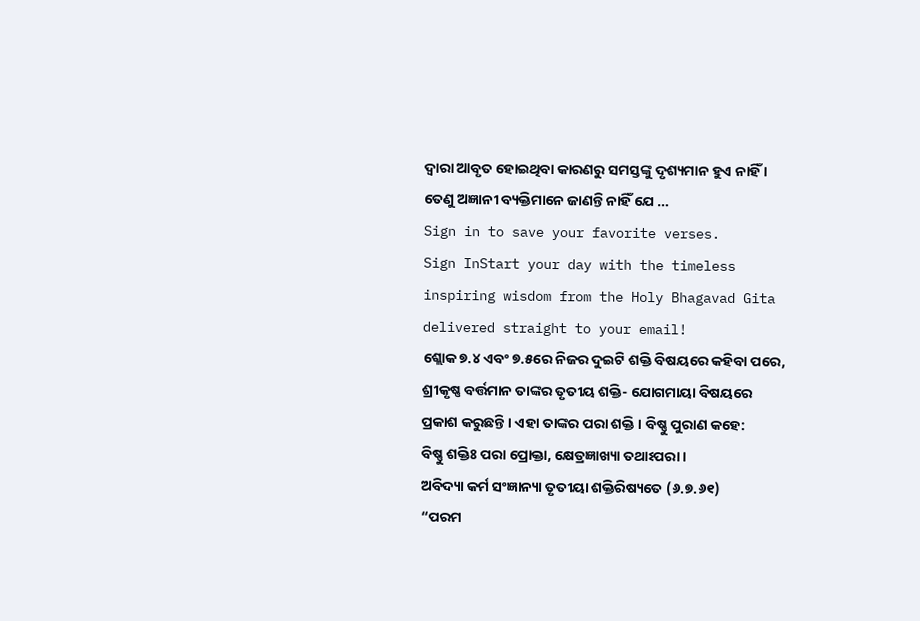ଦ୍ୱାରା ଆବୃତ ହୋଇଥିବା କାରଣରୁ ସମସ୍ତଙ୍କୁ ଦୃଶ୍ୟମାନ ହୁଏ ନାହିଁ । ତେଣୁ ଅଜ୍ଞାନୀ ବ୍ୟକ୍ତିମାନେ ଜାଣନ୍ତି ନାହିଁ ଯେ …
Sign in to save your favorite verses.
Sign InStart your day with the timeless inspiring wisdom from the Holy Bhagavad Gita delivered straight to your email!
ଶ୍ଲୋକ ୭.୪ ଏବଂ ୭.୫ରେ ନିଜର ଦୁଇଟି ଶକ୍ତି ବିଷୟରେ କହିବା ପରେ, ଶ୍ରୀକୃଷ୍ଣ ବର୍ତ୍ତମାନ ତାଙ୍କର ତୃତୀୟ ଶକ୍ତି- ଯୋଗମାୟା ବିଷୟରେ ପ୍ରକାଶ କରୁଛନ୍ତି । ଏହା ତାଙ୍କର ପରା ଶକ୍ତି । ବିଷ୍ଣୁ ପୁରାଣ କହେ:
ବିଷ୍ଣୁ ଶକ୍ତିଃ ପରା ପ୍ରୋକ୍ତା, କ୍ଷେତ୍ରଜ୍ଞାଖ୍ୟା ତଥାଽପରା ।
ଅବିଦ୍ୟା କର୍ମ ସଂଜ୍ଞାନ୍ୟା ତୃତୀୟା ଶକ୍ତିରିଷ୍ୟତେ (୬.୭.୬୧)
“ପରମ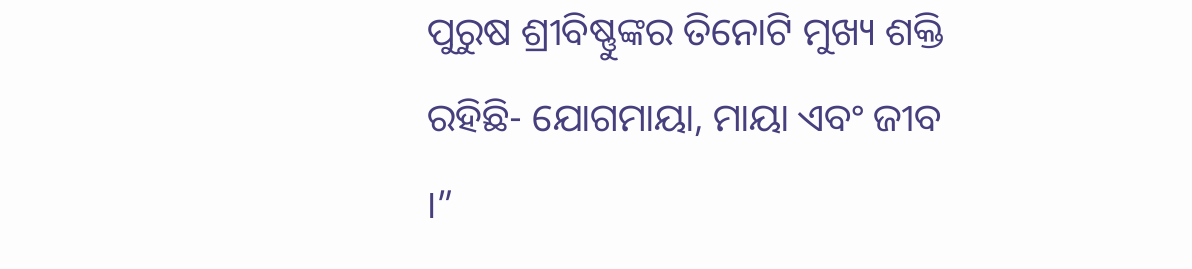ପୁରୁଷ ଶ୍ରୀବିଷ୍ଣୁଙ୍କର ତିନୋଟି ମୁଖ୍ୟ ଶକ୍ତି ରହିଛି- ଯୋଗମାୟା, ମାୟା ଏବଂ ଜୀବ ।”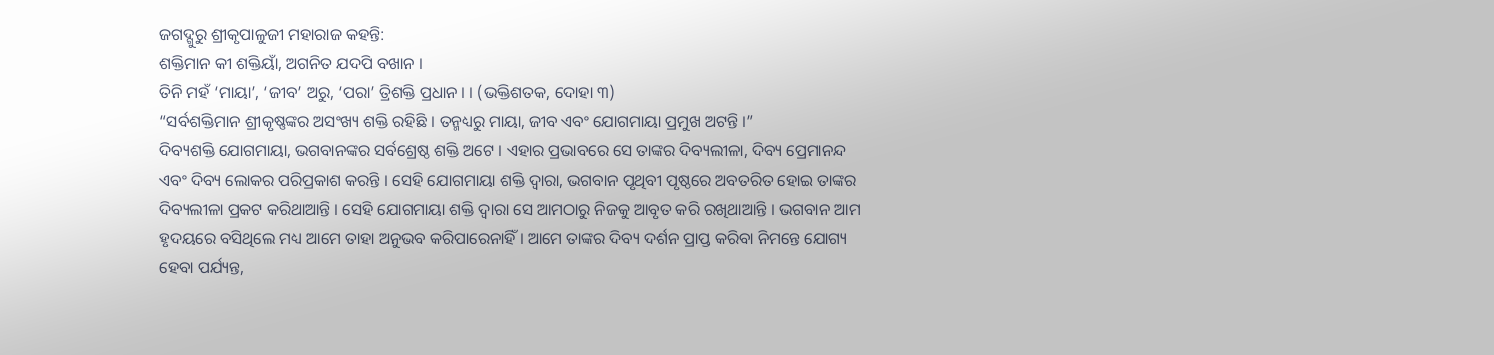ଜଗଦ୍ଗୁରୁ ଶ୍ରୀକୃପାଳୁଜୀ ମହାରାଜ କହନ୍ତି:
ଶକ୍ତିମାନ କୀ ଶକ୍ତିୟାଁ, ଅଗନିତ ଯଦପି ବଖାନ ।
ତିନି ମହଁ ‘ମାୟା’, ‘ଜୀବ’ ଅରୁ, ‘ପରା’ ତ୍ରିଶକ୍ତି ପ୍ରଧାନ । । (ଭକ୍ତିଶତକ, ଦୋହା ୩)
“ସର୍ବଶକ୍ତିମାନ ଶ୍ରୀକୃଷ୍ଣଙ୍କର ଅସଂଖ୍ୟ ଶକ୍ତି ରହିଛି । ତନ୍ମଧ୍ୟରୁ ମାୟା, ଜୀବ ଏବଂ ଯୋଗମାୟା ପ୍ରମୁଖ ଅଟନ୍ତି ।”
ଦିବ୍ୟଶକ୍ତି ଯୋଗମାୟା, ଭଗବାନଙ୍କର ସର୍ବଶ୍ରେଷ୍ଠ ଶକ୍ତି ଅଟେ । ଏହାର ପ୍ରଭାବରେ ସେ ତାଙ୍କର ଦିବ୍ୟଲୀଳା, ଦିବ୍ୟ ପ୍ରେମାନନ୍ଦ ଏବଂ ଦିବ୍ୟ ଲୋକର ପରିପ୍ରକାଶ କରନ୍ତି । ସେହି ଯୋଗମାୟା ଶକ୍ତି ଦ୍ୱାରା, ଭଗବାନ ପୃଥିବୀ ପୃଷ୍ଠରେ ଅବତରିତ ହୋଇ ତାଙ୍କର ଦିବ୍ୟଲୀଳା ପ୍ରକଟ କରିଥାଆନ୍ତି । ସେହି ଯୋଗମାୟା ଶକ୍ତି ଦ୍ୱାରା ସେ ଆମଠାରୁ ନିଜକୁ ଆବୃତ କରି ରଖିଥାଆନ୍ତି । ଭଗବାନ ଆମ ହୃଦୟରେ ବସିଥିଲେ ମଧ୍ୟ ଆମେ ତାହା ଅନୁଭବ କରିପାରେନାହିଁ । ଆମେ ତାଙ୍କର ଦିବ୍ୟ ଦର୍ଶନ ପ୍ରାପ୍ତ କରିବା ନିମନ୍ତେ ଯୋଗ୍ୟ ହେବା ପର୍ଯ୍ୟନ୍ତ,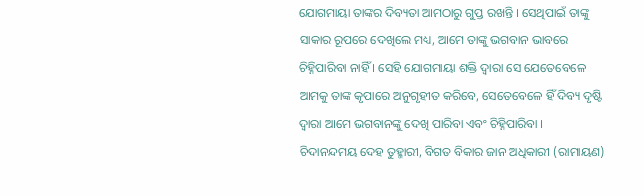ଯୋଗମାୟା ତାଙ୍କର ଦିବ୍ୟତା ଆମଠାରୁ ଗୁପ୍ତ ରଖନ୍ତି । ସେଥିପାଇଁ ତାଙ୍କୁ ସାକାର ରୂପରେ ଦେଖିଲେ ମଧ୍ୟ, ଆମେ ତାଙ୍କୁ ଭଗବାନ ଭାବରେ ଚିହ୍ନିପାରିବା ନାହିଁ । ସେହି ଯୋଗମାୟା ଶକ୍ତି ଦ୍ୱାରା ସେ ଯେତେବେଳେ ଆମକୁ ତାଙ୍କ କୃପାରେ ଅନୁଗୃହୀତ କରିବେ, ସେତେବେଳେ ହିଁ ଦିବ୍ୟ ଦୃଷ୍ଟି ଦ୍ୱାରା ଆମେ ଭଗବାନଙ୍କୁ ଦେଖି ପାରିବା ଏବଂ ଚିହ୍ନିପାରିବା ।
ଚିଦାନନ୍ଦମୟ ଦେହ ତୁହ୍ମାରୀ, ବିଗତ ବିକାର ଜାନ ଅଧିକାରୀ (ରାମାୟଣ)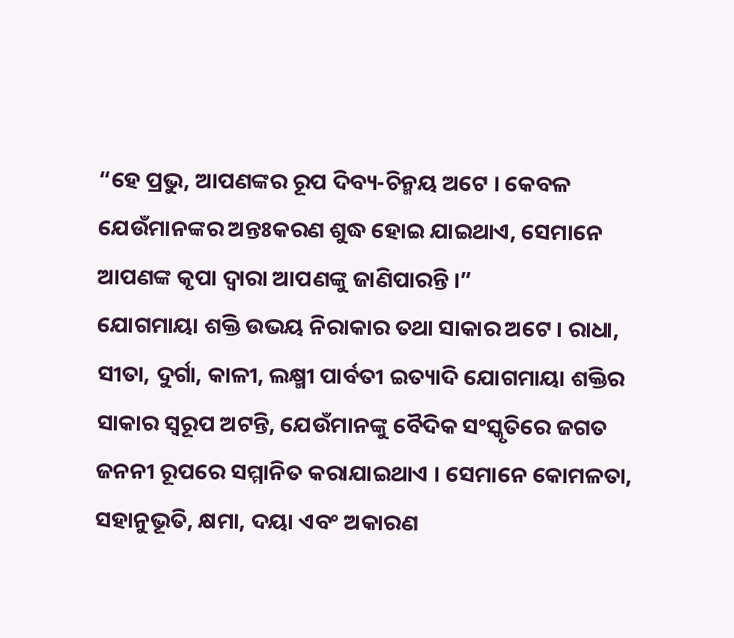“ହେ ପ୍ରଭୁ, ଆପଣଙ୍କର ରୂପ ଦିବ୍ୟ-ଚିନ୍ମୟ ଅଟେ । କେବଳ ଯେଉଁମାନଙ୍କର ଅନ୍ତଃକରଣ ଶୁଦ୍ଧ ହୋଇ ଯାଇଥାଏ, ସେମାନେ ଆପଣଙ୍କ କୃପା ଦ୍ୱାରା ଆପଣଙ୍କୁ ଜାଣିପାରନ୍ତି ।”
ଯୋଗମାୟା ଶକ୍ତି ଉଭୟ ନିରାକାର ତଥା ସାକାର ଅଟେ । ରାଧା, ସୀତା, ଦୁର୍ଗା, କାଳୀ, ଲକ୍ଷ୍ମୀ ପାର୍ବତୀ ଇତ୍ୟାଦି ଯୋଗମାୟା ଶକ୍ତିର ସାକାର ସ୍ୱରୂପ ଅଟନ୍ତି, ଯେଉଁମାନଙ୍କୁ ବୈଦିକ ସଂସ୍କୃତିରେ ଜଗତ ଜନନୀ ରୂପରେ ସମ୍ମାନିତ କରାଯାଇଥାଏ । ସେମାନେ କୋମଳତା, ସହାନୁଭୂତି, କ୍ଷମା, ଦୟା ଏବଂ ଅକାରଣ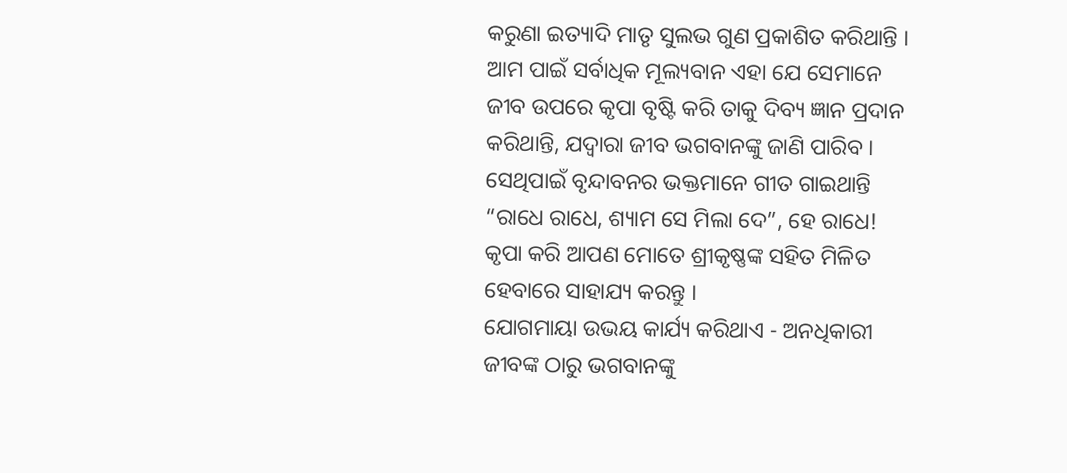କରୁଣା ଇତ୍ୟାଦି ମାତୃ ସୁଲଭ ଗୁଣ ପ୍ରକାଶିତ କରିଥାନ୍ତି । ଆମ ପାଇଁ ସର୍ବାଧିକ ମୂଲ୍ୟବାନ ଏହା ଯେ ସେମାନେ ଜୀବ ଉପରେ କୃପା ବୃଷ୍ଟି କରି ତାକୁ ଦିବ୍ୟ ଜ୍ଞାନ ପ୍ରଦାନ କରିଥାନ୍ତି, ଯଦ୍ୱାରା ଜୀବ ଭଗବାନଙ୍କୁ ଜାଣି ପାରିବ । ସେଥିପାଇଁ ବୃନ୍ଦାବନର ଭକ୍ତମାନେ ଗୀତ ଗାଇଥାନ୍ତି “ରାଧେ ରାଧେ, ଶ୍ୟାମ ସେ ମିଲା ଦେ”, ହେ ରାଧେ! କୃପା କରି ଆପଣ ମୋତେ ଶ୍ରୀକୃଷ୍ଣଙ୍କ ସହିତ ମିଳିତ ହେବାରେ ସାହାଯ୍ୟ କରନ୍ତୁ ।
ଯୋଗମାୟା ଉଭୟ କାର୍ଯ୍ୟ କରିଥାଏ - ଅନଧିକାରୀ ଜୀବଙ୍କ ଠାରୁ ଭଗବାନଙ୍କୁ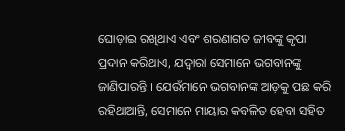ଘୋଡ଼ାଇ ରଖିଥାଏ ଏବଂ ଶରଣାଗତ ଜୀବଙ୍କୁ କୃପା ପ୍ରଦାନ କରିଥାଏ, ଯଦ୍ୱାରା ସେମାନେ ଭଗବାନଙ୍କୁ ଜାଣିପାରନ୍ତି । ଯେଉଁମାନେ ଭଗବାନଙ୍କ ଆଡ଼କୁ ପଛ କରି ରହିଥାଆନ୍ତି, ସେମାନେ ମାୟାର କବଳିତ ହେବା ସହିତ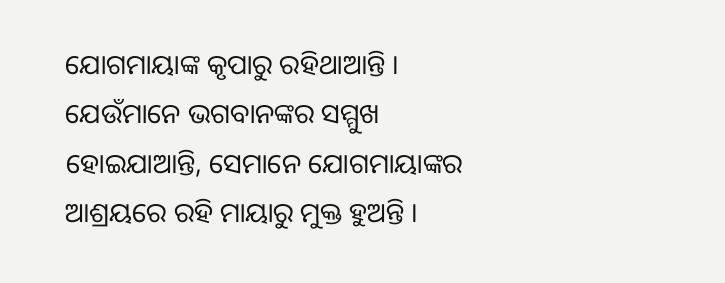ଯୋଗମାୟାଙ୍କ କୃପାରୁ ରହିଥାଆନ୍ତି । ଯେଉଁମାନେ ଭଗବାନଙ୍କର ସମ୍ମୁଖ ହୋଇଯାଆନ୍ତି, ସେମାନେ ଯୋଗମାୟାଙ୍କର ଆଶ୍ରୟରେ ରହି ମାୟାରୁ ମୁକ୍ତ ହୁଅନ୍ତି ।